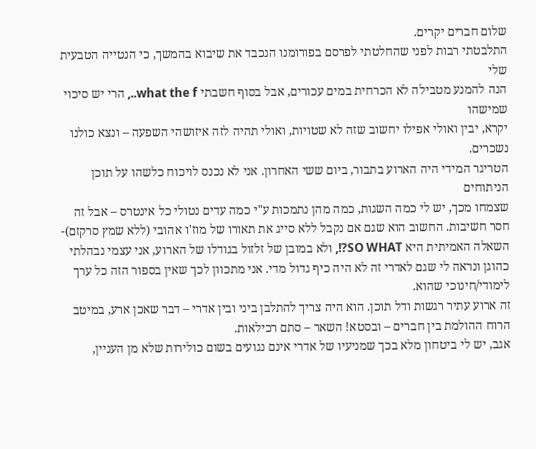שלום חברים יקרים.
התלבטתי רבות לפני שהחלטתי לפרסם בפורומנו הנכבד את שיבוא בהמשך, כי הנטייה הטבעית שלי
הנה להמנע מטבילה לא הכרחית במים עכורים, אבל בסוף חשבתי what the f.., הרי יש סיכוי שמישהו
יקרא, יבין ואולי אפילו יחשוב שזה לא שטויות, ואולי תהיה לזה איזושהי השפעה – ונצא כולנו נשכרים.
הטריגר המידי היה הארוע בתבור, ביום ששי האחרון. אני לא נכנס לויכוח כלשהו על תוכן הניתוחים
שצמחו מכך, יש לי כמה השגות, כמה מהן נתמכות ע"י כמה עדים נטולי כל אינטרס – אבל זה חסר חשיבות. החשוב הוא שגם אם נקבל ללא סייג את תאורו של מוז'ו אהובי (ללא שמץ סרקזם)- השאלה האמיתית היא SO WHAT?!, ולא במובן של זלזול בגודלו של הארוע, אני עצמי נבהלתי כהוגן ונראה לי שגם לאדרי זה לא היה כיף גדול מדי. אני מתכוון לכך שאין בספור הזה כל ערך לימודי/חינוכי שהוא.
זה ארוע עתיר רגשות ודל תוכן. הוא היה צריך להתלבן ביני ובין אדרי – דבר שאכן ארע, במיטב הרוח ההולמת בין חברים – ובסטא! השאר – סתם רכילאות.
אגב, יש לי ביטחון מלא בכך שמניעיו של אדרי אינם נגועים בשום כולירות שלא מן העניין,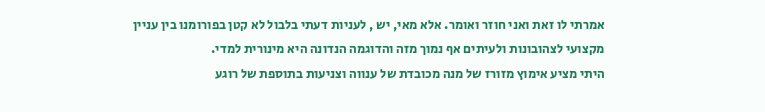אמרתי לו זאת ואני חוזר ואומר. אלא מאי, יש , לעניות דעתי בלבול לא קטן בפורומנו בין עניין מקצועי לצהובונות ולעיתים אף נמוך מזה והדוגמה הנדונה היא מינורית למדי.
היתי מציע אימוץ מזורז של מנה מכובדת של ענווה וצניעות בתוספת של רוגע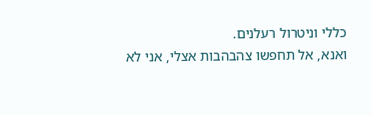כללי וניטרול רעלנים.
ואנא, אל תחפשו צהבהבות אצלי, אני לא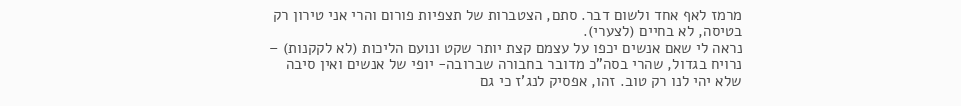מרמז לאף אחד ולשום דבר. סתם, הצטברות של תצפיות פורום והרי אני טירון רק בטיסה, לא בחיים (לצערי).
נראה לי שאם אנשים יכפו על עצמם קצת יותר שקט ונועם הליכות (לא לקקנות) – נרויח בגדול, שהרי בסה"כ מדובר בחבורה שברובה- יופי של אנשים ואין סיבה שלא יהי לנו רק טוב. זהו, אפסיק לנג'ז כי גם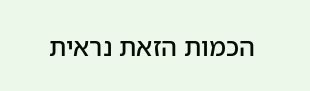הכמות הזאת נראית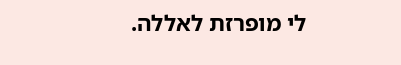לי מופרזת לאללה.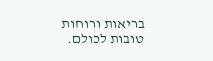בריאות ורוחות טובות לכולם.